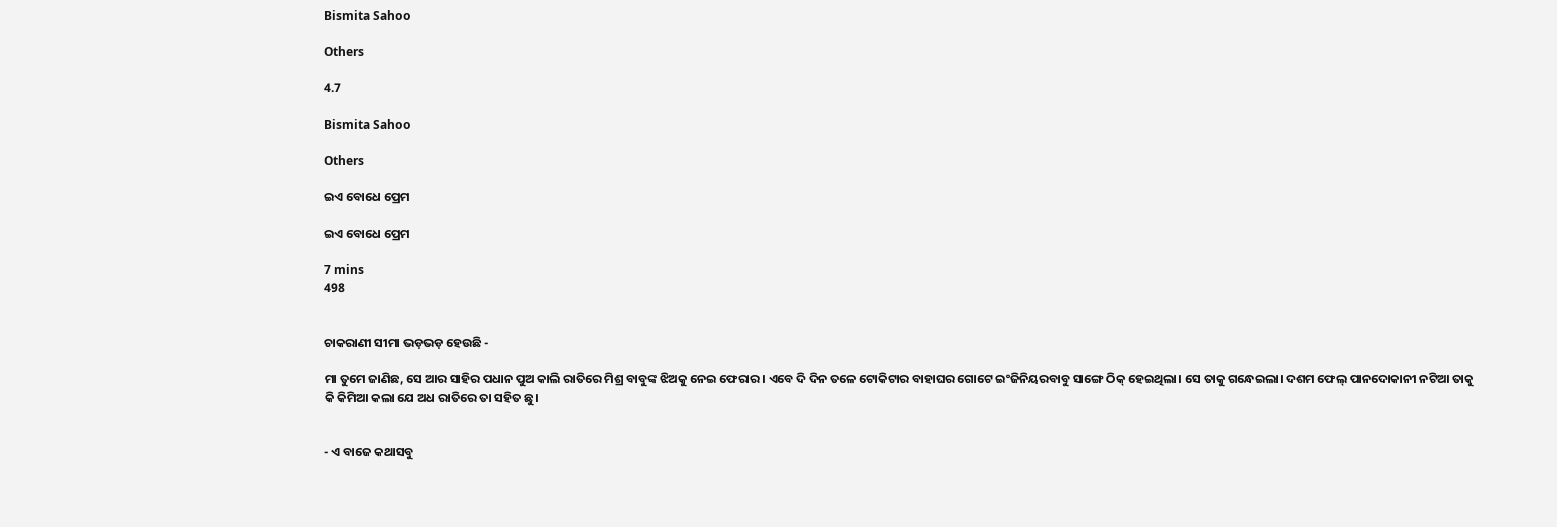Bismita Sahoo

Others

4.7

Bismita Sahoo

Others

ଇଏ ବୋଧେ ପ୍ରେମ

ଇଏ ବୋଧେ ପ୍ରେମ

7 mins
498


ଚାକରାଣୀ ସୀମା ଭଡ଼ଭଡ଼ ହେଉଛି -

ମା ତୁମେ ଜାଣିଛ, ସେ ଆର ସାହିର ପଧାନ ପୁଅ କାଲି ରାତିରେ ମିଶ୍ର ବାବୁଙ୍କ ଝିଅକୁ ନେଇ ଫେରାର। ଏବେ ଦି ଦିନ ତଳେ ଟୋକିଟାର ବାହାଘର ଗୋଟେ ଇଂଜିନିୟରବାବୁ ସାଙ୍ଗେ ଠିକ୍ ହେଇଥିଲା। ସେ ତାକୁ ଗନ୍ଧେଇଲା। ଦଶମ ଫେଲ୍ ପାନଦୋକାନୀ ନଟିଆ ତାକୁ କି କିମିଆ କଲା ଯେ ଅଧ ରାତିରେ ତା ସହିତ ଛୁ।


- ଏ ବାଜେ କଥାସବୁ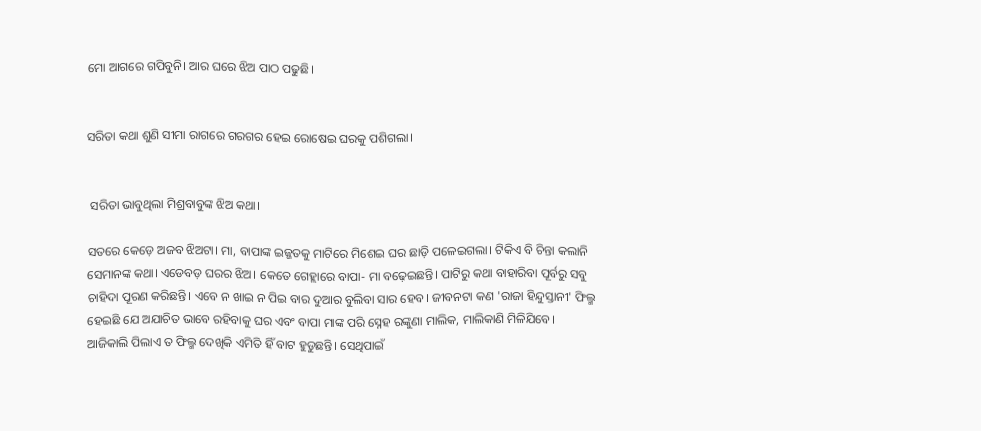ମୋ ଆଗରେ ଗପିବୁନି। ଆର ଘରେ ଝିଅ ପାଠ ପଢୁଛି।


ସରିତା କଥା ଶୁଣି ସୀମା ରାଗରେ ଗରଗର ହେଇ ରୋଷେଇ ଘରକୁ ପଶିଗଲା।


 ସରିତା ଭାବୁଥିଲା ମିଶ୍ରବାବୁଙ୍କ ଝିଅ କଥା।

ସତରେ କେଡ଼େ ଅଜବ ଝିଅଟା। ମା, ବାପାଙ୍କ ଇଜ୍ଜତକୁ ମାଟିରେ ମିଶେଇ ଘର ଛାଡ଼ି ପଳେଇଗଲା। ଟିକିଏ ବି ଚିନ୍ତା କଲାନି ସେମାନଙ୍କ କଥା। ଏଡେବଡ଼ ଘରର ଝିଅ। କେତେ ଗେହ୍ଲାରେ ବାପା- ମା ବଢ଼େଇଛନ୍ତି। ପାଟିରୁ କଥା ବାହାରିବା ପୂର୍ବରୁ ସବୁ ଚାହିଦା ପୂରଣ କରିଛନ୍ତି। ଏବେ ନ ଖାଇ ନ ପିଇ ବାର ଦୁଆର ବୁଲିବା ସାର ହେବ। ଜୀବନଟା କଣ 'ରାଜା ହିନ୍ଦୁସ୍ତାନୀ' ଫିଲ୍ମ ହେଇଛି ଯେ ଅଯାଚିତ ଭାବେ ରହିବାକୁ ଘର ଏବଂ ବାପା ମାଙ୍କ ପରି ସ୍ନେହ ରଙ୍କୁଣା ମାଲିକ, ମାଲିକାଣି ମିଳିଯିବେ। ଆଜିକାଲି ପିଲାଏ ତ ଫିଲ୍ମ ଦେଖିକି ଏମିତି ହିଁ ବାଟ ହୁଡୁଛନ୍ତି। ସେଥିପାଇଁ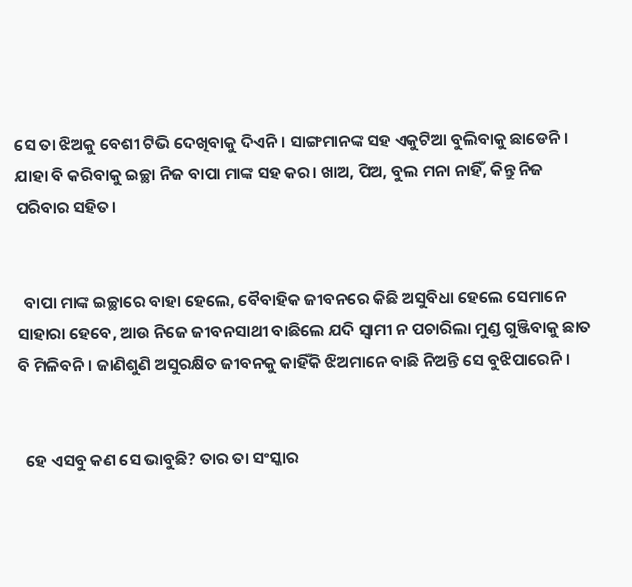ସେ ତା ଝିଅକୁ ବେଶୀ ଟିଭି ଦେଖିବାକୁ ଦିଏନି। ସାଙ୍ଗମାନଙ୍କ ସହ ଏକୁଟିଆ ବୁଲିବାକୁ ଛାଡେନି। ଯାହା ବି କରିବାକୁ ଇଚ୍ଛା ନିଜ ବାପା ମାଙ୍କ ସହ କର। ଖାଅ, ପିଅ, ବୁଲ ମନା ନାହିଁ, କିନ୍ତୁ ନିଜ ପରିବାର ସହିତ।


  ବାପା ମାଙ୍କ ଇଚ୍ଛାରେ ବାହା ହେଲେ, ବୈବାହିକ ଜୀବନରେ କିଛି ଅସୁବିଧା ହେଲେ ସେମାନେ ସାହାରା ହେବେ, ଆଉ ନିଜେ ଜୀବନସାଥୀ ବାଛିଲେ ଯଦି ସ୍ୱାମୀ ନ ପଚାରିଲା ମୁଣ୍ଡ ଗୁଞ୍ଜିବାକୁ ଛାତ ବି ମିଳିବନି। ଜାଣିଶୁଣି ଅସୁରକ୍ଷିତ ଜୀବନକୁ କାହିଁକି ଝିଅମାନେ ବାଛି ନିଅନ୍ତି ସେ ବୁଝିପାରେନି।


  ହେ ଏସବୁ କଣ ସେ ଭାବୁଛି? ତାର ତା ସଂସ୍କାର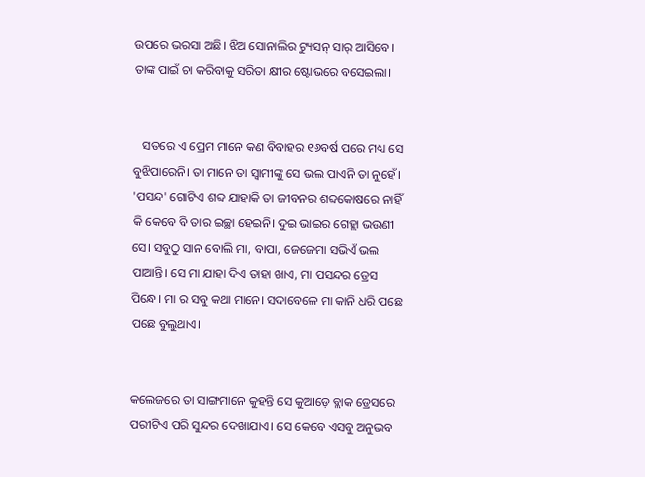ଉପରେ ଭରସା ଅଛି। ଝିଅ ସୋନାଲିର ଟ୍ୟୁସନ୍ ସାର୍ ଆସିବେ। ତାଙ୍କ ପାଇଁ ଚା କରିବାକୁ ସରିତା କ୍ଷୀର ଷ୍ଟୋଭରେ ବସେଇଲା।


   ସତରେ ଏ ପ୍ରେମ ମାନେ କଣ ବିବାହର ୧୬ବର୍ଷ ପରେ ମଧ୍ୟ ସେ ବୁଝିପାରେନି। ତା ମାନେ ତା ସ୍ୱାମୀଙ୍କୁ ସେ ଭଲ ପାଏନି ତା ନୁହେଁ। 'ପସନ୍ଦ' ଗୋଟିଏ ଶବ୍ଦ ଯାହାକି ତା ଜୀବନର ଶବ୍ଦକୋଷରେ ନାହିଁ କି କେବେ ବି ତାର ଇଚ୍ଛା ହେଇନି। ଦୁଇ ଭାଇର ଗେହ୍ଲା ଭଉଣୀ ସେ। ସବୁଠୁ ସାନ ବୋଲି ମା, ବାପା, ଜେଜେମା ସଭିଏଁ ଭଲ ପାଆନ୍ତି। ସେ ମା ଯାହା ଦିଏ ତାହା ଖାଏ, ମା ପସନ୍ଦର ଡ୍ରେସ ପିନ୍ଧେ। ମା ର ସବୁ କଥା ମାନେ। ସଦାବେଳେ ମା କାନି ଧରି ପଛେ ପଛେ ବୁଲୁଥାଏ।


କଲେଜରେ ତା ସାଙ୍ଗମାନେ କୁହନ୍ତି ସେ କୁଆଡ଼େ ବ୍ଲାକ ଡ୍ରେସରେ ପରୀଟିଏ ପରି ସୁନ୍ଦର ଦେଖାଯାଏ। ସେ କେବେ ଏସବୁ ଅନୁଭବ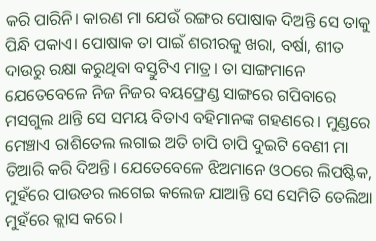କରି ପାରିନି। କାରଣ ମା ଯେଉଁ ରଙ୍ଗର ପୋଷାକ ଦିଅନ୍ତି ସେ ତାକୁ ପିନ୍ଧି ପକାଏ। ପୋଷାକ ତା ପାଇଁ ଶରୀରକୁ ଖରା, ବର୍ଷା, ଶୀତ ଦାଉରୁ ରକ୍ଷା କରୁଥିବା ବସ୍ତୁଟିଏ ମାତ୍ର। ତା ସାଙ୍ଗମାନେ ଯେତେବେଳେ ନିଜ ନିଜର ବୟଫ୍ରେଣ୍ଡ ସାଙ୍ଗରେ ଗପିବାରେ ମସଗୁଲ ଥାନ୍ତି ସେ ସମୟ ବିତାଏ ବହିମାନଙ୍କ ଗହଣରେ। ମୁଣ୍ଡରେ ମେଞ୍ଚାଏ ରାଶିତେଲ ଲଗାଇ ଅତି ଚାପି ଚାପି ଦୁଇଟି ବେଣୀ ମା ତିଆରି କରି ଦିଅନ୍ତି। ଯେତେବେଳେ ଝିଅମାନେ ଓଠରେ ଲିପଷ୍ଟିକ, ମୁହଁରେ ପାଉଡର ଲଗେଇ କଲେଜ ଯାଆନ୍ତି ସେ ସେମିତି ତେଲିଆ ମୁହଁରେ କ୍ଲାସ କରେ।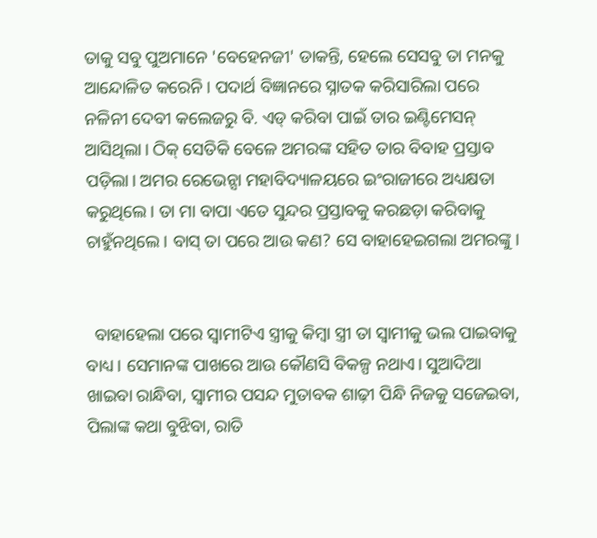ତାକୁ ସବୁ ପୁଅମାନେ 'ବେହେନଜୀ' ଡାକନ୍ତି, ହେଲେ ସେସବୁ ତା ମନକୁ ଆନ୍ଦୋଳିତ କରେନି। ପଦାର୍ଥ ବିଜ୍ଞାନରେ ସ୍ନାତକ କରିସାରିଲା ପରେ ନଳିନୀ ଦେବୀ କଲେଜରୁ ବି. ଏଡ୍ କରିବା ପାଇଁ ତାର ଇଣ୍ଟିମେସନ୍ ଆସିଥିଲା। ଠିକ୍ ସେତିକି ବେଳେ ଅମରଙ୍କ ସହିତ ତାର ବିବାହ ପ୍ରସ୍ତାବ ପଡ଼ିଲା। ଅମର ରେଭେନ୍ସା ମହାବିଦ୍ୟାଳୟରେ ଇଂରାଜୀରେ ଅଧ୍ୟକ୍ଷତା କରୁଥିଲେ। ତା ମା ବାପା ଏତେ ସୁନ୍ଦର ପ୍ରସ୍ତାବକୁ କରଛଡ଼ା କରିବାକୁ ଚାହୁଁନଥିଲେ। ବାସ୍ ତା ପରେ ଆଉ କଣ? ସେ ବାହାହେଇଗଲା ଅମରଙ୍କୁ।


  ବାହାହେଲା ପରେ ସ୍ବାମୀଟିଏ ସ୍ତ୍ରୀକୁ କିମ୍ବା ସ୍ତ୍ରୀ ତା ସ୍ବାମୀକୁ ଭଲ ପାଇବାକୁ ବାଧ୍ୟ। ସେମାନଙ୍କ ପାଖରେ ଆଉ କୌଣସି ବିକଳ୍ପ ନଥାଏ। ସୁଆଦିଆ ଖାଇବା ରାନ୍ଧିବା, ସ୍ୱାମୀର ପସନ୍ଦ ମୁତାବକ ଶାଢ଼ୀ ପିନ୍ଧି ନିଜକୁ ସଜେଇବା, ପିଲାଙ୍କ କଥା ବୁଝିବା, ରାତି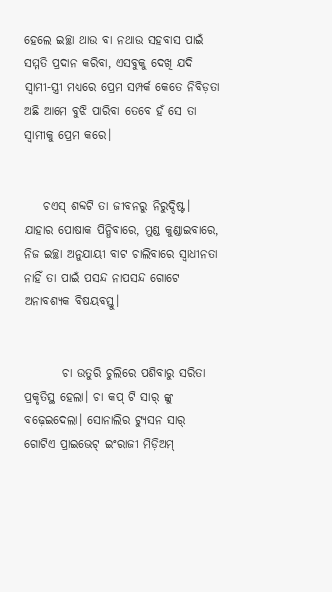ହେଲେ ଇଚ୍ଛା ଥାଉ ବା ନଥାଉ ସହବାସ ପାଇଁ ସମ୍ମତି ପ୍ରଦାନ କରିବା, ଏସବୁକୁ ଦେଖି ଯଦି ସ୍ୱାମୀ-ସ୍ତ୍ରୀ ମଧ୍ୟରେ ପ୍ରେମ ସମ୍ପର୍କ କେତେ ନିବିଡ଼ତା ଅଛି ଆମେ ବୁଝି ପାରିବା ତେବେ ହଁ ସେ ତା ସ୍ବାମୀକୁ ପ୍ରେମ କରେ।


    ଚଏସ୍ ଶବ୍ଦଟି ତା ଜୀବନରୁ ନିରୁଦ୍ଦିଷ୍ଟ। ଯାହାର ପୋଷାକ ପିନ୍ଧିବାରେ, ମୁଣ୍ଡ କୁଣ୍ଡାଇବାରେ, ନିଜ ଇଚ୍ଛା ଅନୁଯାୟୀ ବାଟ ଚାଲିବାରେ ସ୍ୱାଧୀନତା ନାହିଁ ତା ପାଇଁ ପସନ୍ଦ ନାପସନ୍ଦ ଗୋଟେ ଅନାବଶ୍ୟକ ବିଷୟବସ୍ତୁ।


        ଚା ଉତୁରି ଚୁଲିରେ ପଶିବାରୁ ସରିତା ପ୍ରକୃତିସ୍ଥ ହେଲା। ଚା କପ୍ ଟି ସାର୍ ଙ୍କୁ ବଢ଼େଇଦେଲା। ସୋନାଲିର ଟ୍ୟୁସନ ସାର୍ ଗୋଟିଏ ପ୍ରାଇଭେଟ୍ ଇଂରାଜୀ ମିଡ଼ିଅମ୍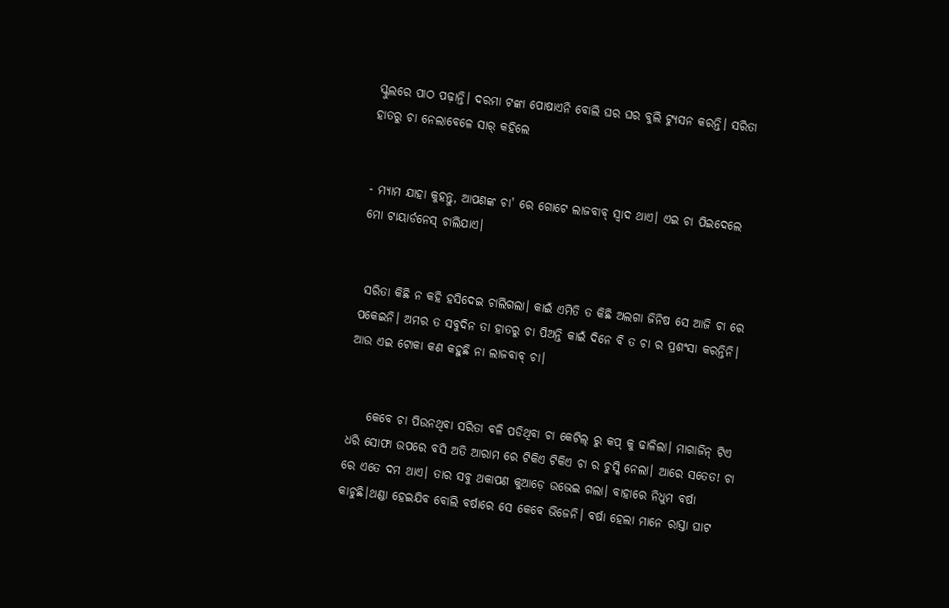ସ୍କୁଲରେ ପାଠ ପଢ଼ାନ୍ତି। ଦରମା ଟଙ୍କା ପୋଷାଏନି ବୋଲି ଘର ଘର ବୁଲି ଟ୍ୟୁସନ କରନ୍ତି। ସରିତା ହାତରୁ ଚା ନେଲାବେଳେ ସାର୍ କହିଲେ


- ମ୍ୟାମ ଯାହା କୁହନ୍ତୁ, ଆପଣଙ୍କ ଚା' ରେ ଗୋଟେ ଲାଜବାବ୍ ସ୍ୱାଦ ଥାଏ। ଏଇ ଚା ପିଇଦେଲେ ମୋ ଟାୟାର୍ଡନେସ୍ ଚାଲିଯାଏ।


 ସରିତା କିଛି ନ କହି ହସିଦେଇ ଚାଲିଗଲା। କାଇଁ ଏମିତି ତ କିଛି ଅଲଗା ଜିନିଷ ସେ ଆଜି ଚା ରେ ପକେଇନି। ଅମର ତ ସବୁଦିନ ତା ହାତରୁ ଚା ପିଅନ୍ତି କାଇଁ ଦିନେ ବି ତ ଚା ର ପ୍ରଶଂସା କରନ୍ତିନି। ଆଉ ଏଇ ଟୋକା କଣ କହୁଛି ନା ଲାଜବାବ୍ ଚା।


    କେବେ ଚା ପିଉନଥିବା ସରିତା ବଳି ପଡିଥିବା ଚା କେଟିଲ୍ ରୁ କପ୍ କୁ ଢାଳିଲା। ମାଗାଜିନ୍ ଟିଏ ଧରି ସୋଫା ଉପରେ ବସି ଅତି ଆରାମ ରେ ଟିକିଏ ଟିକିଏ ଚା ର ଚୁସ୍କି ନେଲା। ଆରେ ସତେତ! ଚା ରେ ଏତେ ଦମ ଥାଏ। ତାର ସବୁ ଥକାପଣ କୁଆଡ଼େ ଉଭେଇ ଗଲା। ବାହାରେ ନିଧୁମ ବର୍ଷା କାଚୁଛି।ଥଣ୍ଡା ହେଇଯିବ ବୋଲି ବର୍ଷାରେ ସେ କେବେ ଭିଜେନି। ବର୍ଷା ହେଲା ମାନେ ରାସ୍ତା ଘାଟ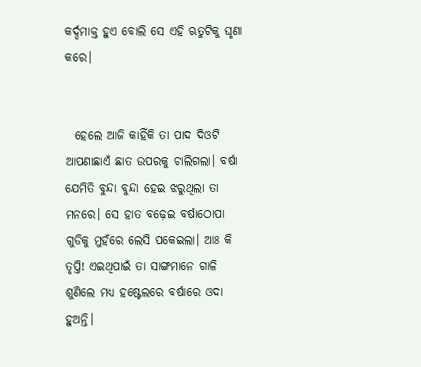କର୍ଦ୍ଦମାକ୍ତ ହୁଏ ବୋଲି ସେ ଏହି ଋତୁଟିକୁ ଘୃଣା କରେ।


  ହେଲେ ଆଜି କାହିଁକି ତା ପାଦ ଦିଓଟି ଆପଣାଛାଏଁ ଛାତ ଉପରକୁ ଚାଲିଗଲା। ବର୍ଷା ଯେମିତି ବୁନ୍ଦା ବୁନ୍ଦା ହେଇ ଝରୁଥିଲା ତା ମନରେ। ସେ ହାତ ବଢ଼େଇ ବର୍ଷାଠୋପା ଗୁଡିକୁ ମୁହଁରେ ଲେସି ପକେଇଲା। ଆଃ କି ତୃପ୍ତି! ଏଇଥିପାଇଁ ତା ସାଙ୍ଗମାନେ ଗାଳି ଶୁଣିଲେ ମଧ୍ୟ ହଷ୍ଟେଲରେ ବର୍ଷାରେ ଓଦା ହୁଅନ୍ତି।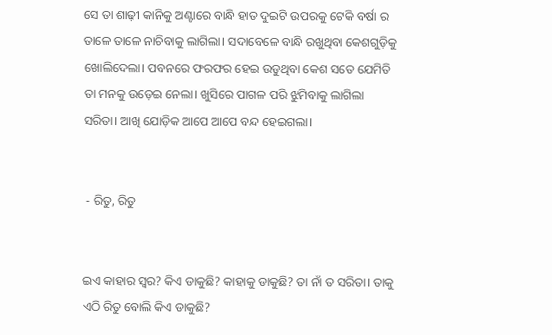ସେ ତା ଶାଢ଼ୀ କାନିକୁ ଅଣ୍ଟାରେ ବାନ୍ଧି ହାତ ଦୁଇଟି ଉପରକୁ ଟେକି ବର୍ଷା ର ତାଳେ ତାଳେ ନାଚିବାକୁ ଲାଗିଲା। ସଦାବେଳେ ବାନ୍ଧି ରଖୁଥିବା କେଶଗୁଡ଼ିକୁ ଖୋଲିଦେଲା। ପବନରେ ଫରଫର ହେଇ ଉଡୁଥିବା କେଶ ସତେ ଯେମିତି ତା ମନକୁ ଉଡ଼େଇ ନେଲା। ଖୁସିରେ ପାଗଳ ପରି ଝୁମିବାକୁ ଲାଗିଲା ସରିତା। ଆଖି ଯୋଡ଼ିକ ଆପେ ଆପେ ବନ୍ଦ ହେଇଗଲା।


 - ରିତୁ, ରିତୁ


ଇଏ କାହାର ସ୍ୱର? କିଏ ଡାକୁଛି? କାହାକୁ ଡାକୁଛି? ତା ନାଁ ତ ସରିତା। ତାକୁ ଏଠି ରିତୁ ବୋଲି କିଏ ଡାକୁଛି?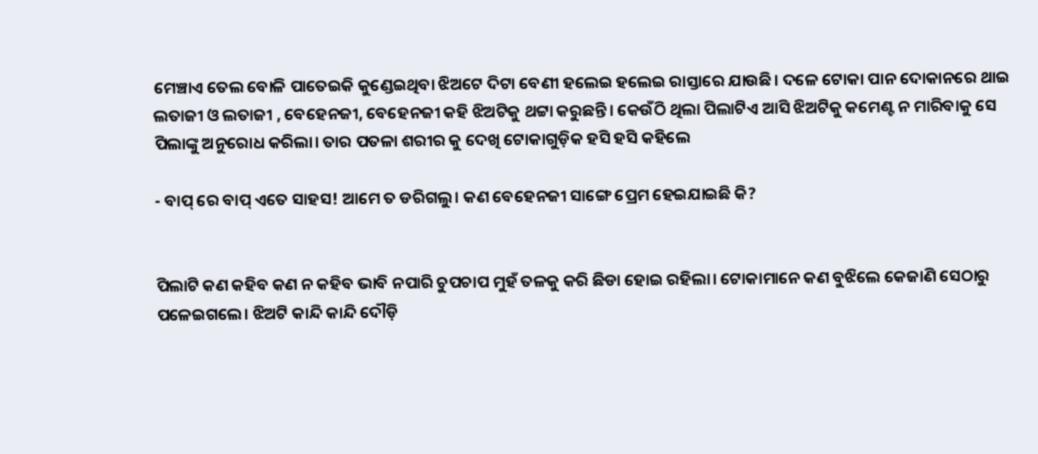ମେଞ୍ଚାଏ ତେଲ ବୋଳି ପାତେଇକି କୁଣ୍ଡେଇଥିବା ଝିଅଟେ ଦିଟା ବେଣୀ ହଲେଇ ହଲେଇ ରାସ୍ତାରେ ଯାଉଛି। ଦଳେ ଟୋକା ପାନ ଦୋକାନରେ ଥାଇ ଲତାଜୀ ଓ ଲତାଜୀ , ବେହେନଜୀ, ବେହେନଜୀ କହି ଝିଅଟିକୁ ଥଟ୍ଟା କରୁଛନ୍ତି। କେଉଁଠି ଥିଲା ପିଲାଟିଏ ଆସି ଝିଅଟିକୁ କମେଣ୍ଟ ନ ମାରିବାକୁ ସେ ପିଲାଙ୍କୁ ଅନୁରୋଧ କରିଲା। ତାର ପତଳା ଶରୀର କୁ ଦେଖି ଟୋକାଗୁଡ଼ିକ ହସି ହସି କହିଲେ

- ବାପ୍ ରେ ବାପ୍ ଏତେ ସାହସ! ଆମେ ତ ଡରିଗଲୁ। କଣ ବେହେନଜୀ ସାଙ୍ଗେ ପ୍ରେମ ହେଇଯାଇଛି କି?


ପିଲାଟି କଣ କହିବ କଣ ନ କହିବ ଭାବି ନପାରି ଚୁପଚାପ ମୁହଁ ତଳକୁ କରି ଛିଡା ହୋଇ ରହିଲା। ଟୋକାମାନେ କଣ ବୁଝିଲେ କେଜାଣି ସେଠାରୁ ପଳେଇଗଲେ। ଝିଅଟି କାନ୍ଦି କାନ୍ଦି ଦୌଡ଼ି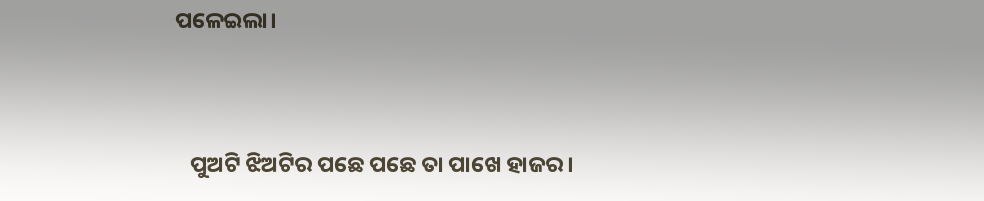ପଳେଇଲା।


   ପୁଅଟି ଝିଅଟିର ପଛେ ପଛେ ତା ପାଖେ ହାଜର।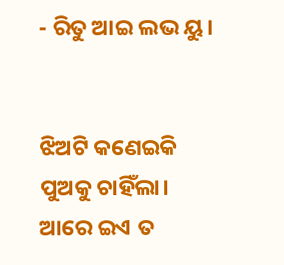- ରିତୁ ଆଇ ଲଭ ୟୁ।


ଝିଅଟି କଣେଇକି ପୁଅକୁ ଚାହିଁଲା। ଆରେ ଇଏ ତ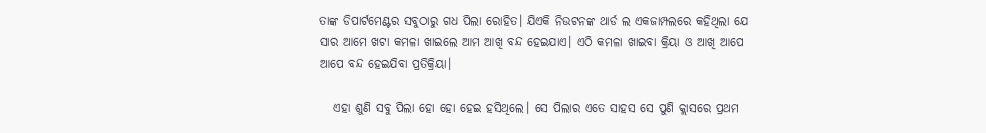ତାଙ୍କ ଡିପାର୍ଟମେଣ୍ଟର ସବୁଠାରୁ ଗଧ ପିଲା ରୋହିତ। ଯିଏକି ନିଉଟନଙ୍କ ଥାର୍ଡ ଲ ଏକଜାମ୍ପଲରେ କହିଥିଲା ଯେ ସାର ଆମେ ଖଟା କମଳା ଖାଇଲେ ଆମ ଆଖି ବନ୍ଦ ହେଇଯାଏ। ଏଠି କମଳା ଖାଇବା କ୍ରିୟା ଓ ଆଖି ଆପେ ଆପେ ବନ୍ଦ ହେଇଯିବା ପ୍ରତିକ୍ରିୟା।

   ଏହା ଶୁଣି ସବୁ ପିଲା ହୋ ହୋ ହେଇ ହସିଥିଲେ। ସେ ପିଲାର ଏତେ ସାହସ ସେ ପୁଣି କ୍ଲାସରେ ପ୍ରଥମ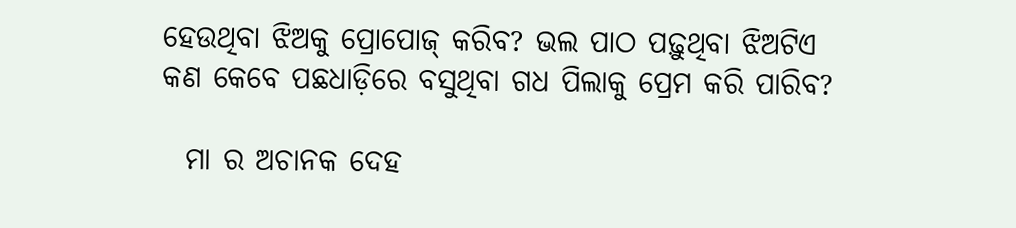ହେଉଥିବା ଝିଅକୁ ପ୍ରୋପୋଜ୍ କରିବ? ଭଲ ପାଠ ପଢ଼ୁଥିବା ଝିଅଟିଏ କଣ କେବେ ପଛଧାଡ଼ିରେ ବସୁଥିବା ଗଧ ପିଲାକୁ ପ୍ରେମ କରି ପାରିବ?

  ମା ର ଅଚାନକ ଦେହ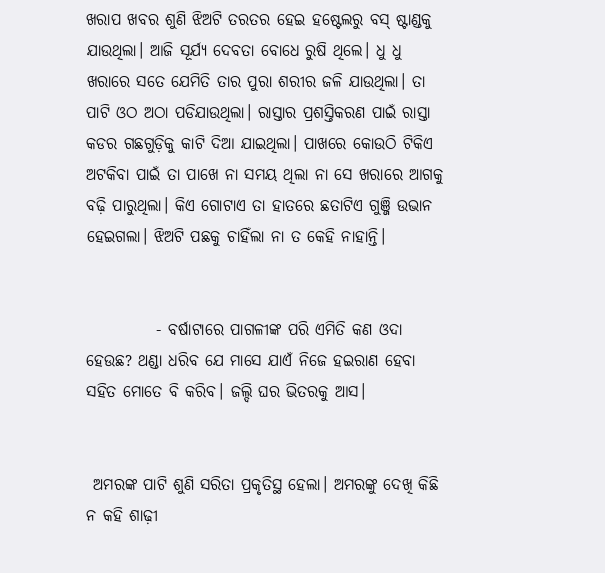ଖରାପ ଖବର ଶୁଣି ଝିଅଟି ତରତର ହେଇ ହଷ୍ଟେଲରୁ ବସ୍ ଷ୍ଟାଣ୍ଡକୁ ଯାଉଥିଲା। ଆଜି ସୂର୍ଯ୍ୟ ଦେବତା ବୋଧେ ରୁଷି ଥିଲେ। ଧୁ ଧୁ ଖରାରେ ସତେ ଯେମିତି ତାର ପୁରା ଶରୀର ଜଳି ଯାଉଥିଲା। ତା ପାଟି ଓଠ ଅଠା ପଡିଯାଉଥିଲା। ରାସ୍ତାର ପ୍ରଶସ୍ତିକରଣ ପାଇଁ ରାସ୍ତା କଡର ଗଛଗୁଡ଼ିକୁ କାଟି ଦିଆ ଯାଇଥିଲା। ପାଖରେ କୋଉଠି ଟିକିଏ ଅଟକିବା ପାଇଁ ତା ପାଖେ ନା ସମୟ ଥିଲା ନା ସେ ଖରାରେ ଆଗକୁ ବଢ଼ି ପାରୁଥିଲା। କିଏ ଗୋଟାଏ ତା ହାତରେ ଛତାଟିଏ ଗୁଞ୍ଜି ଉଭାନ ହେଇଗଲା। ଝିଅଟି ପଛକୁ ଚାହିଁଲା ନା ତ କେହି ନାହାନ୍ତି।


           - ବର୍ଷାଟାରେ ପାଗଳୀଙ୍କ ପରି ଏମିତି କଣ ଓଦା ହେଉଛ? ଥଣ୍ଡା ଧରିବ ଯେ ମାସେ ଯାଏଁ ନିଜେ ହଇରାଣ ହେବା ସହିତ ମୋତେ ବି କରିବ। ଜଲ୍ଦି ଘର ଭିତରକୁ ଆସ।


 ଅମରଙ୍କ ପାଟି ଶୁଣି ସରିତା ପ୍ରକୃତିସ୍ଥ ହେଲା। ଅମରଙ୍କୁ ଦେଖି କିଛି ନ କହି ଶାଢ଼ୀ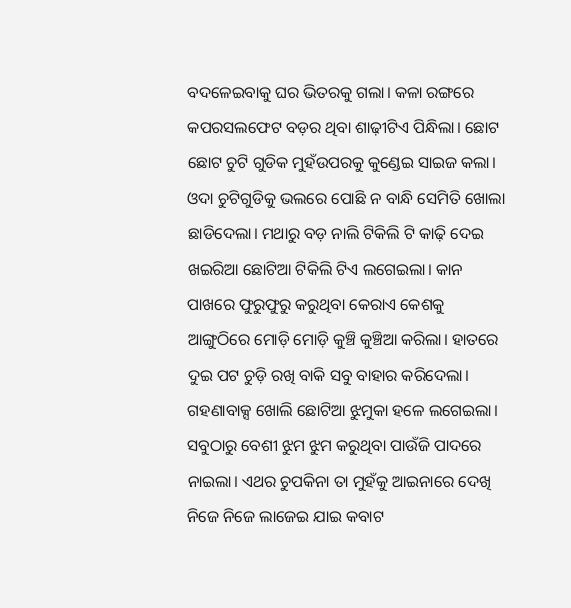ବଦଳେଇବାକୁ ଘର ଭିତରକୁ ଗଲା। କଳା ରଙ୍ଗରେ କପରସଲଫେଟ ବଡ଼ର ଥିବା ଶାଢ଼ୀଟିଏ ପିନ୍ଧିଲା। ଛୋଟ ଛୋଟ ଚୁଟି ଗୁଡିକ ମୁହଁଉପରକୁ କୁଣ୍ଡେଇ ସାଇଜ କଲା। ଓଦା ଚୁଟିଗୁଡିକୁ ଭଲରେ ପୋଛି ନ ବାନ୍ଧି ସେମିତି ଖୋଲା ଛାଡିଦେଲା। ମଥାରୁ ବଡ଼ ନାଲି ଟିକିଲି ଟି କାଢ଼ି ଦେଇ ଖଇରିଆ ଛୋଟିଆ ଟିକିଲି ଟିଏ ଲଗେଇଲା। କାନ ପାଖରେ ଫୁରୁଫୁରୁ କରୁଥିବା କେରାଏ କେଶକୁ ଆଙ୍ଗୁଠିରେ ମୋଡ଼ି ମୋଡ଼ି କୁଞ୍ଚି କୁଞ୍ଚିଆ କରିଲା। ହାତରେ ଦୁଇ ପଟ ଚୁଡ଼ି ରଖି ବାକି ସବୁ ବାହାର କରିଦେଲା। ଗହଣାବାକ୍ସ ଖୋଲି ଛୋଟିଆ ଝୁମୁକା ହଳେ ଲଗେଇଲା। ସବୁଠାରୁ ବେଶୀ ଝୁମ ଝୁମ କରୁଥିବା ପାଉଁଜି ପାଦରେ ନାଇଲା। ଏଥର ଚୁପକିନା ତା ମୁହଁକୁ ଆଇନାରେ ଦେଖି ନିଜେ ନିଜେ ଲାଜେଇ ଯାଇ କବାଟ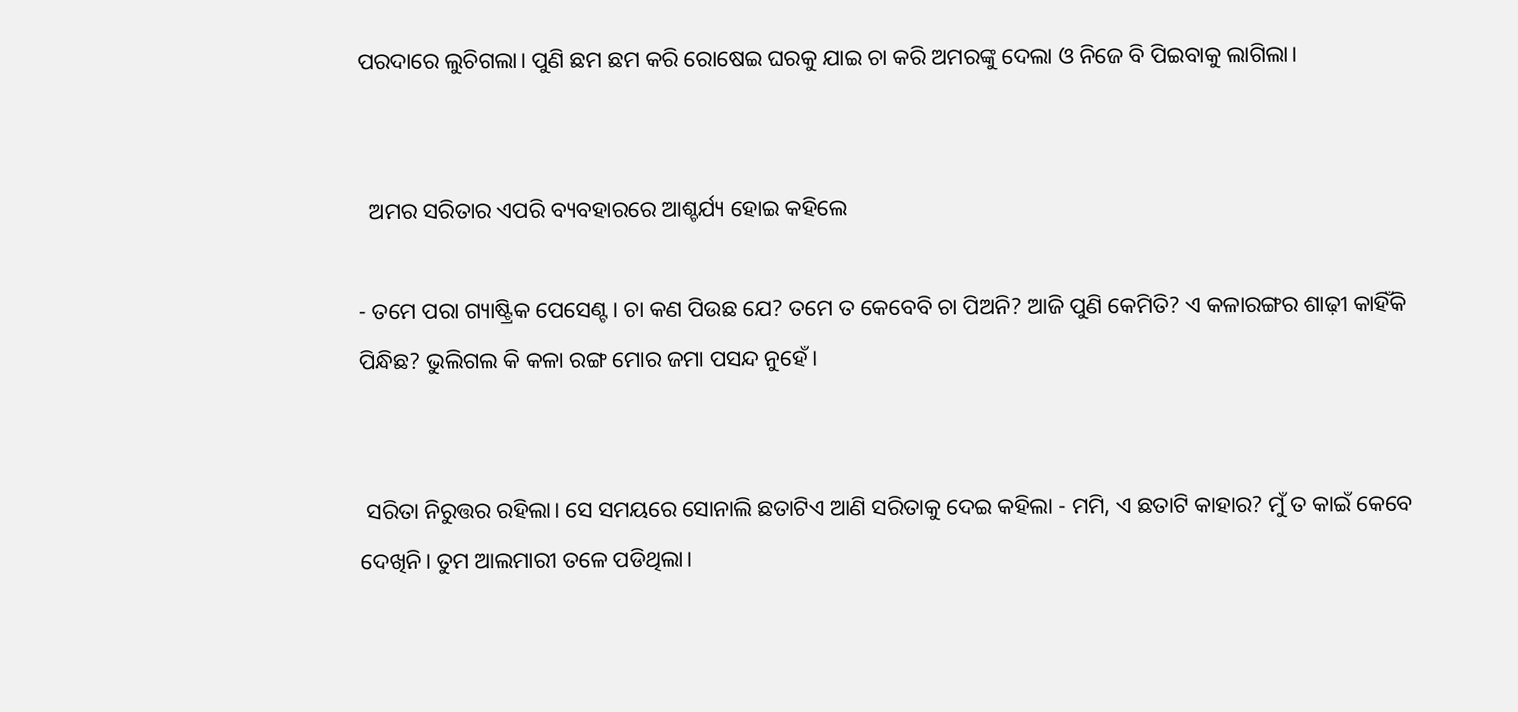ପରଦାରେ ଲୁଚିଗଲା। ପୁଣି ଛମ ଛମ କରି ରୋଷେଇ ଘରକୁ ଯାଇ ଚା କରି ଅମରଙ୍କୁ ଦେଲା ଓ ନିଜେ ବି ପିଇବାକୁ ଲାଗିଲା।


  ଅମର ସରିତାର ଏପରି ବ୍ୟବହାରରେ ଆଶ୍ଚର୍ଯ୍ୟ ହୋଇ କହିଲେ

- ତମେ ପରା ଗ୍ୟାଷ୍ଟ୍ରିକ ପେସେଣ୍ଟ। ଚା କଣ ପିଉଛ ଯେ? ତମେ ତ କେବେବି ଚା ପିଅନି? ଆଜି ପୁଣି କେମିତି? ଏ କଳାରଙ୍ଗର ଶାଢ଼ୀ କାହିଁକି ପିନ୍ଧିଛ? ଭୁଲିଗଲ କି କଳା ରଙ୍ଗ ମୋର ଜମା ପସନ୍ଦ ନୁହେଁ।


 ସରିତା ନିରୁତ୍ତର ରହିଲା। ସେ ସମୟରେ ସୋନାଲି ଛତାଟିଏ ଆଣି ସରିତାକୁ ଦେଇ କହିଲା - ମମି, ଏ ଛତାଟି କାହାର? ମୁଁ ତ କାଇଁ କେବେ ଦେଖିନି। ତୁମ ଆଲମାରୀ ତଳେ ପଡିଥିଲା।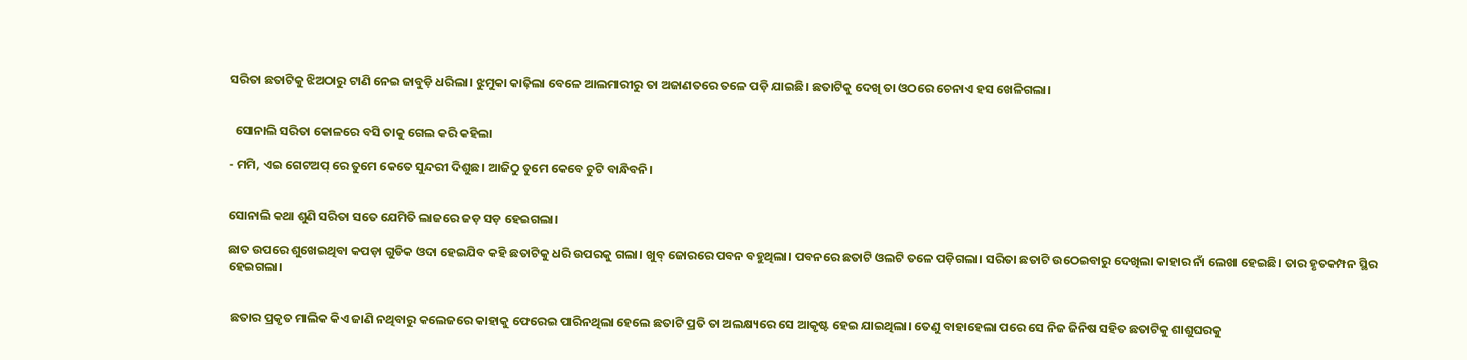ସରିତା ଛତାଟିକୁ ଝିଅଠାରୁ ଟାଣି ନେଇ ଜାବୁଡ଼ି ଧରିଲା। ଝୁମୁକା କାଢ଼ିଲା ବେଳେ ଆଲମାରୀରୁ ତା ଅଜାଣତରେ ତଳେ ପଡ଼ି ଯାଇଛି। ଛତାଟିକୁ ଦେଖି ତା ଓଠରେ ଚେନାଏ ହସ ଖେଳିଗଲା।


  ସୋନାଲି ସରିତା କୋଳରେ ବସି ତାକୁ ଗେଲ କରି କହିଲା

- ମମି, ଏଇ ଗେଟଅପ୍ ରେ ତୁମେ କେତେ ସୁନ୍ଦରୀ ଦିଶୁଛ। ଆଜିଠୁ ତୁମେ କେବେ ଚୁଟି ବାନ୍ଧିବନି।


ସୋନାଲି କଥା ଶୁଣି ସରିତା ସତେ ଯେମିତି ଲାଜରେ ଜଡ଼ ସଡ଼ ହେଇଗଲା।

ଛାତ ଉପରେ ଶୁଖେଇଥିବା କପଡ଼ା ଗୁଡିକ ଓଦା ହେଇଯିବ କହି ଛତାଟିକୁ ଧରି ଉପରକୁ ଗଲା। ଖୁବ୍ ଜୋରରେ ପବନ ବହୁଥିଲା। ପବନରେ ଛତାଟି ଓଲଟି ତଳେ ପଡ଼ିଗଲା। ସରିତା ଛତାଟି ଉଠେଇବାରୁ ଦେଖିଲା କାହାର ନାଁ ଲେଖା ହେଇଛି। ତାର ହୃତକମ୍ପନ ସ୍ଥିର ହେଇଗଲା।


 ଛତାର ପ୍ରକୃତ ମାଲିକ କିଏ ଜାଣି ନଥିବାରୁ କଲେଜରେ କାହାକୁ ଫେରେଇ ପାରିନଥିଲା ହେଲେ ଛତାଟି ପ୍ରତି ତା ଅଲକ୍ଷ୍ୟରେ ସେ ଆକୃଷ୍ଟ ହେଇ ଯାଇଥିଲା। ତେଣୁ ବାହାହେଲା ପରେ ସେ ନିଜ ଜିନିଷ ସହିତ ଛତାଟିକୁ ଶାଶୁଘରକୁ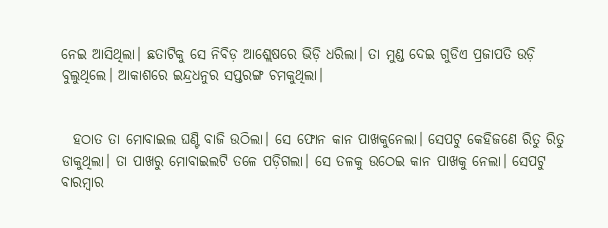ନେଇ ଆସିଥିଲା। ଛତାଟିକୁ ସେ ନିବିଡ଼ ଆଶ୍ଲେଷରେ ଭିଡ଼ି ଧରିଲା। ତା ମୁଣ୍ଡ ଦେଇ ଗୁଡିଏ ପ୍ରଜାପତି ଉଡ଼ି ବୁଲୁଥିଲେ। ଆକାଶରେ ଇନ୍ଦ୍ରଧନୁର ସପ୍ତରଙ୍ଗ ଚମକୁଥିଲା।


  ହଠାତ ତା ମୋବାଇଲ ଘଣ୍ଟି ବାଜି ଉଠିଲା। ସେ ଫୋନ କାନ ପାଖକୁନେଲା। ସେପଟୁ କେହିଜଣେ ରିତୁ ରିତୁ ଡାକୁଥିଲା। ତା ପାଖରୁ ମୋବାଇଲଟି ତଳେ ପଡ଼ିଗଲା। ସେ ତଳକୁ ଉଠେଇ କାନ ପାଖକୁ ନେଲା। ସେପଟୁ ବାରମ୍ବାର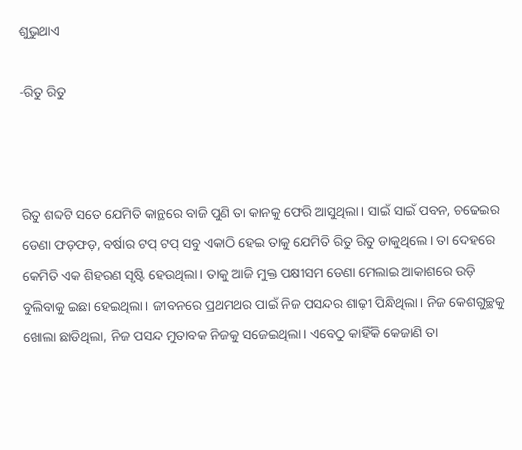ଶୁଭୁଥାଏ

-ରିତୁ ରିତୁ



ରିତୁ ଶବ୍ଦଟି ସତେ ଯେମିତି କାନ୍ଥରେ ବାଜି ପୁଣି ତା କାନକୁ ଫେରି ଆସୁଥିଲା। ସାଇଁ ସାଇଁ ପବନ, ଚଢେଇର ଡେଣା ଫଡ଼ଫଡ଼, ବର୍ଷାର ଟପ୍ ଟପ୍ ସବୁ ଏକାଠି ହେଇ ତାକୁ ଯେମିତି ରିତୁ ରିତୁ ଡାକୁଥିଲେ। ତା ଦେହରେ କେମିତି ଏକ ଶିହରଣ ସୃଷ୍ଟି ହେଉଥିଲା। ତାକୁ ଆଜି ମୁକ୍ତ ପକ୍ଷୀସମ ଡେଣା ମେଲାଇ ଆକାଶରେ ଉଡ଼ି ବୁଲିବାକୁ ଇଛା ହେଇଥିଲା। ଜୀବନରେ ପ୍ରଥମଥର ପାଇଁ ନିଜ ପସନ୍ଦର ଶାଢ଼ୀ ପିନ୍ଧିଥିଲା। ନିଜ କେଶଗୁଚ୍ଛକୁ ଖୋଲା ଛାଡିଥିଲା, ନିଜ ପସନ୍ଦ ମୁତାବକ ନିଜକୁ ସଜେଇଥିଲା। ଏବେଠୁ କାହିଁକି କେଜାଣି ତା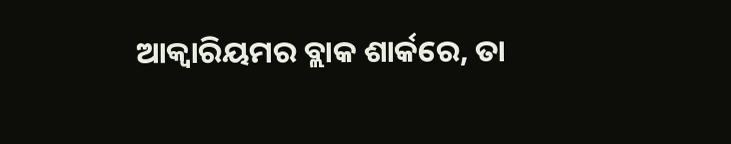ଆକ୍ବାରିୟମର ବ୍ଲାକ ଶାର୍କରେ, ତା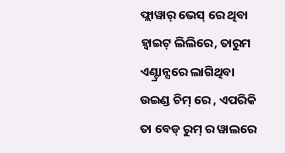ଫ୍ଲାୱାର୍ ଭେସ୍ ରେ ଥିବା ହ୍ଵାଇଟ୍ ଲିଲିରେ, ତାରୁମ ଏଣ୍ଟ୍ରାନ୍ସରେ ଲାଗିଥିବା ଉଇଣ୍ଡ ଚିମ୍ ରେ , ଏପରିକି ତା ବେଡ୍ ରୁମ୍ ର ୱାଲରେ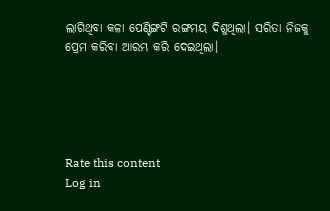ଲାଗିଥିବା କଳା ପେଣ୍ଟିଙ୍ଗଟି ରଙ୍ଗମୟ ଦିଶୁଥିଲା। ସରିତା ନିଜକୁ ପ୍ରେମ କରିବା ଆରମ୍ଭ କରି ଦେଇଥିଲା।





Rate this content
Log in